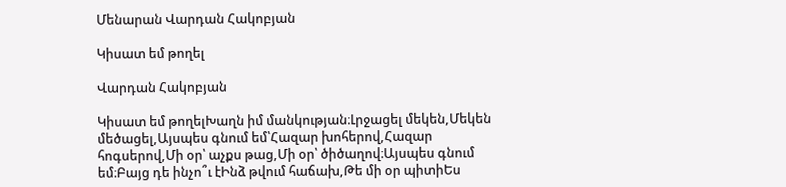Մենարան Վարդան Հակոբյան

Կիսատ եմ թողել

Վարդան Հակոբյան

Կիսատ եմ թողելԽաղն իմ մանկության։Լրջացել մեկեն,Մեկեն մեծացել,Այսպես գնում եմ՝Հազար խոհերով,Հազար հոգսերով,Մի օր՝ աչքս թաց,Մի օր՝ ծիծաղով։Այսպես գնում եմ։Բայց դե ինչո՞ւ էԻնձ թվում հաճախ,Թե մի օր պիտիԵս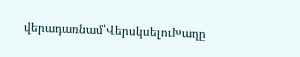վերադառնամ՝ՎերսկսելուԽաղը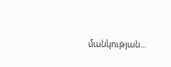մանկության...